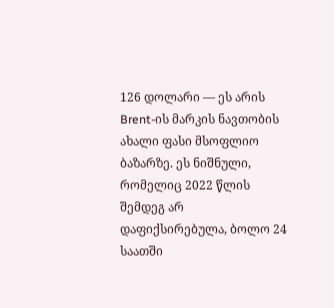126 დოლარი — ეს არის Brent-ის მარკის ნავთობის ახალი ფასი მსოფლიო ბაზარზე. ეს ნიშნული, რომელიც 2022 წლის შემდეგ არ დაფიქსირებულა, ბოლო 24 საათში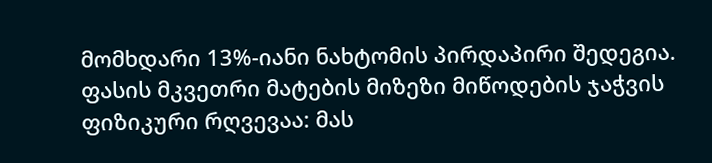მომხდარი 13%-იანი ნახტომის პირდაპირი შედეგია.
ფასის მკვეთრი მატების მიზეზი მიწოდების ჯაჭვის ფიზიკური რღვევაა: მას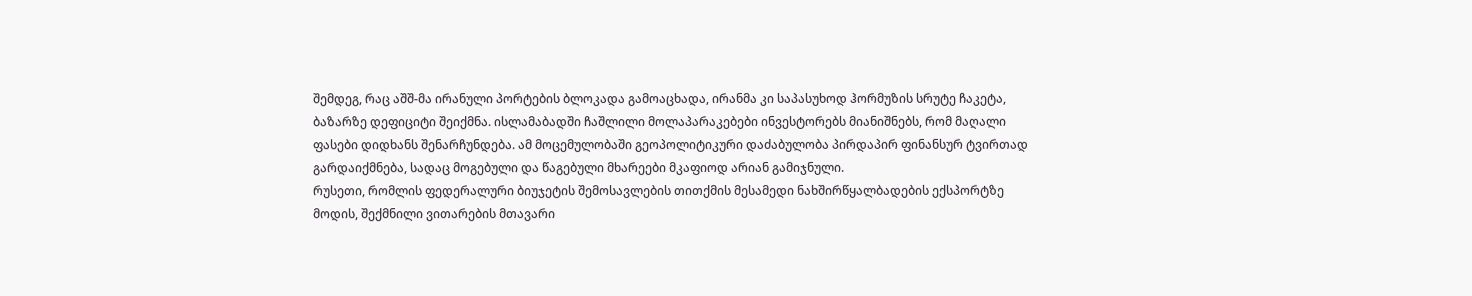შემდეგ, რაც აშშ-მა ირანული პორტების ბლოკადა გამოაცხადა, ირანმა კი საპასუხოდ ჰორმუზის სრუტე ჩაკეტა, ბაზარზე დეფიციტი შეიქმნა. ისლამაბადში ჩაშლილი მოლაპარაკებები ინვესტორებს მიანიშნებს, რომ მაღალი ფასები დიდხანს შენარჩუნდება. ამ მოცემულობაში გეოპოლიტიკური დაძაბულობა პირდაპირ ფინანსურ ტვირთად გარდაიქმნება, სადაც მოგებული და წაგებული მხარეები მკაფიოდ არიან გამიჯნული.
რუსეთი, რომლის ფედერალური ბიუჯეტის შემოსავლების თითქმის მესამედი ნახშირწყალბადების ექსპორტზე მოდის, შექმნილი ვითარების მთავარი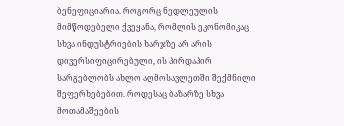ბენეფიციარია. როგორც ნედლეულის მიმწოდებელი ქვეყანა, რომლის ეკონომიკაც სხვა ინდუსტრიების ხარჯზე არ არის დივერსიფიცირებული, ის პირდაპირ სარგებლობს ახლო აღმოსავლეთში შექმნილი შეფერხებებით. როდესაც ბაზარზე სხვა მოთამაშეების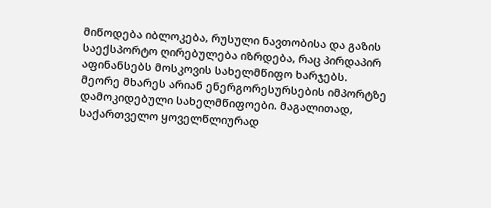მიწოდება იბლოკება, რუსული ნავთობისა და გაზის საექსპორტო ღირებულება იზრდება, რაც პირდაპირ აფინანსებს მოსკოვის სახელმწიფო ხარჯებს.
მეორე მხარეს არიან ენერგორესურსების იმპორტზე დამოკიდებული სახელმწიფოები. მაგალითად, საქართველო ყოველწლიურად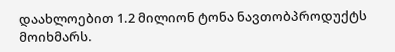დაახლოებით 1.2 მილიონ ტონა ნავთობპროდუქტს მოიხმარს.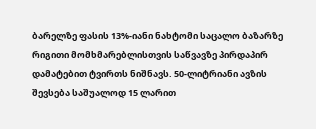ბარელზე ფასის 13%-იანი ნახტომი საცალო ბაზარზე რიგითი მომხმარებლისთვის საწვავზე პირდაპირ დამატებით ტვირთს ნიშნავს. 50-ლიტრიანი ავზის შევსება საშუალოდ 15 ლარით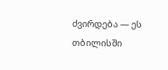ძვირდება — ეს თბილისში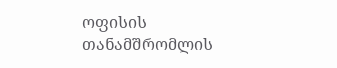ოფისის თანამშრომლის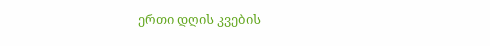ერთი დღის კვების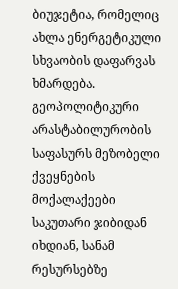ბიუჯეტია, რომელიც ახლა ენერგეტიკული სხვაობის დაფარვას ხმარდება. გეოპოლიტიკური არასტაბილურობის საფასურს მეზობელი ქვეყნების მოქალაქეები საკუთარი ჯიბიდან იხდიან, სანამ რესურსებზე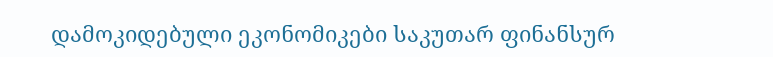დამოკიდებული ეკონომიკები საკუთარ ფინანსურ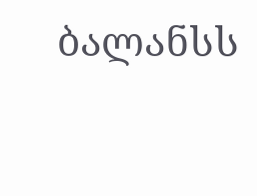ბალანსს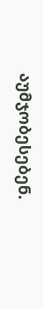აუმჯობესებენ.